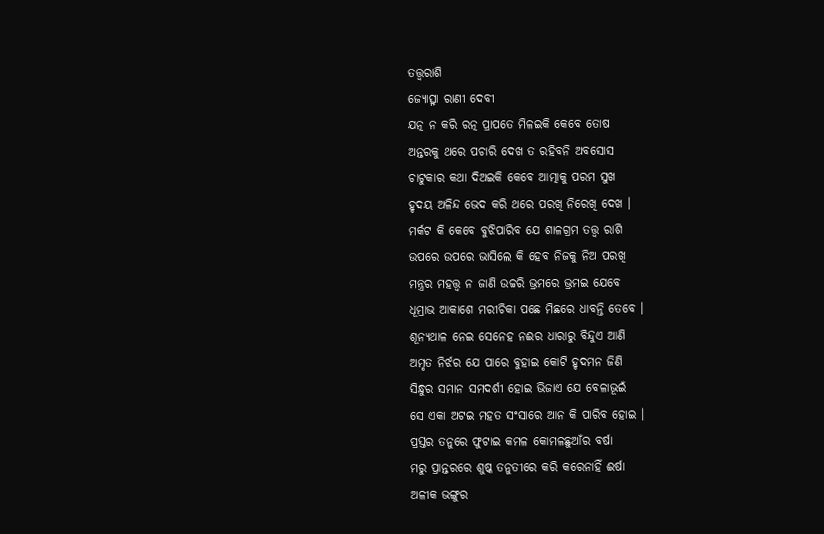ତତ୍ତ୍ଵରାଶି
ଜ୍ୟୋତ୍ସ୍ନା ରାଣୀ ଦେବୀ
ଯତ୍ନ ନ କରି ରତ୍ନ ପ୍ରାପତେ ମିଳଇକି କେବେ ତୋଷ
ଅନ୍ତରକୁ ଥରେ ପଚାରି ଦେଖ ତ ରହିବନି ଅବସୋସ
ଚାଟୁକାର କଥା ଦିଅଇକି କେବେ ଆତ୍ମାକୁ ପରମ ସୁଖ
ହୃଦୟ ଅଳିନ୍ଦ ଭେଦ କରି ଥରେ ପରଖି ନିରେଖି ଦେଖ ।
ମର୍କଟ କି କେବେ ବୁଝିପାରିବ ଯେ ଶାଳଗ୍ରମ ତତ୍ତ୍ୱ ରାଶି
ଉପରେ ଉପରେ ଭାସିଲେ କି ହେବ ନିଜକୁ ନିଅ ପରଖି
ମନ୍ତ୍ରର ମହତ୍ତ୍ଵ ନ ଜାଣି ଉଚ୍ଚରି ଭ୍ରମରେ ଭ୍ରମଇ ଯେବେ
ଧୂମ୍ରାଭ ଆକାଶେ ମରୀଚିକା ପଛେ ମିଛରେ ଧାବନ୍ତି ତେବେ ।
ଶୂନ୍ୟଥାଳ ନେଇ ସେନେହ ନଈର ଧାରାରୁ ବିନ୍ଦୁଏ ଆଣି
ଅମୃତ ନିର୍ଝର ଯେ ପାରେ ବୁହାଇ କୋଟି ହୃଦମନ ଜିଣି
ସିନ୍ଧୁର ସମାନ ସମଦର୍ଶୀ ହୋଇ ଭିଜାଏ ଯେ ବେଳାଭୂଇଁ
ସେ ଏକା ଅଟଇ ମହତ ସଂସାରେ ଆନ କି ପାରିବ ହୋଇ ।
ପ୍ରସ୍ତର ତନୁରେ ଫୁଟାଇ କମଳ କୋମଳଛୁଆଁର ବର୍ଷା
ମରୁ ପ୍ରାନ୍ତରରେ ଶୁଷ୍କ ତନୁତୀରେ କରି କରେନାହିଁ ଈର୍ଷା
ଅଳୀକ ଭଙ୍ଗୁର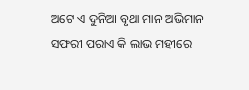ଅଟେ ଏ ଦୁନିଆ ବୃଥା ମାନ ଅଭିମାନ
ସଫରୀ ପରାଏ କି ଲାଭ ମହୀରେ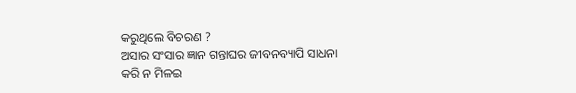କରୁଥିଲେ ବିଚରଣ ?
ଅସାର ସଂସାର ଜ୍ଞାନ ଗନ୍ତାଘର ଜୀବନବ୍ୟାପି ସାଧନା
କରି ନ ମିଳଇ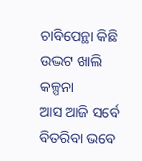ଚାବିପେନ୍ଥା କିଛି ଉଦ୍ଭଟ ଖାଲି କଳ୍ପନା
ଆସ ଆଜି ସର୍ବେ ବିତରିବା ଭବେ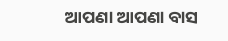ଆପଣା ଆପଣା ବାସ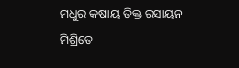ମଧୁର କଷାୟ ତିକ୍ତ ରସାୟନ ମିଶ୍ରିତେ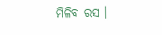ମିଳିବ ରସ ।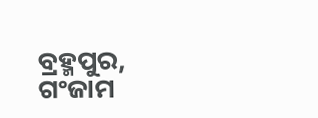ବ୍ରହ୍ମପୁର, ଗଂଜାମ